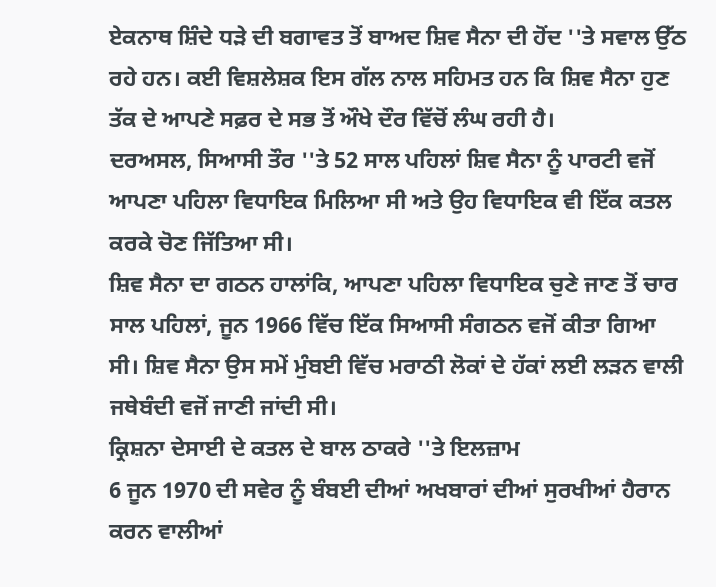ਏਕਨਾਥ ਸ਼ਿੰਦੇ ਧੜੇ ਦੀ ਬਗਾਵਤ ਤੋਂ ਬਾਅਦ ਸ਼ਿਵ ਸੈਨਾ ਦੀ ਹੋਂਦ ''ਤੇ ਸਵਾਲ ਉੱਠ ਰਹੇ ਹਨ। ਕਈ ਵਿਸ਼ਲੇਸ਼ਕ ਇਸ ਗੱਲ ਨਾਲ ਸਹਿਮਤ ਹਨ ਕਿ ਸ਼ਿਵ ਸੈਨਾ ਹੁਣ ਤੱਕ ਦੇ ਆਪਣੇ ਸਫ਼ਰ ਦੇ ਸਭ ਤੋਂ ਔਖੇ ਦੌਰ ਵਿੱਚੋਂ ਲੰਘ ਰਹੀ ਹੈ।
ਦਰਅਸਲ, ਸਿਆਸੀ ਤੌਰ ''ਤੇ 52 ਸਾਲ ਪਹਿਲਾਂ ਸ਼ਿਵ ਸੈਨਾ ਨੂੰ ਪਾਰਟੀ ਵਜੋਂ ਆਪਣਾ ਪਹਿਲਾ ਵਿਧਾਇਕ ਮਿਲਿਆ ਸੀ ਅਤੇ ਉਹ ਵਿਧਾਇਕ ਵੀ ਇੱਕ ਕਤਲ ਕਰਕੇ ਚੋਣ ਜਿੱਤਿਆ ਸੀ।
ਸ਼ਿਵ ਸੈਨਾ ਦਾ ਗਠਨ ਹਾਲਾਂਕਿ, ਆਪਣਾ ਪਹਿਲਾ ਵਿਧਾਇਕ ਚੁਣੇ ਜਾਣ ਤੋਂ ਚਾਰ ਸਾਲ ਪਹਿਲਾਂ, ਜੂਨ 1966 ਵਿੱਚ ਇੱਕ ਸਿਆਸੀ ਸੰਗਠਨ ਵਜੋਂ ਕੀਤਾ ਗਿਆ ਸੀ। ਸ਼ਿਵ ਸੈਨਾ ਉਸ ਸਮੇਂ ਮੁੰਬਈ ਵਿੱਚ ਮਰਾਠੀ ਲੋਕਾਂ ਦੇ ਹੱਕਾਂ ਲਈ ਲੜਨ ਵਾਲੀ ਜਥੇਬੰਦੀ ਵਜੋਂ ਜਾਣੀ ਜਾਂਦੀ ਸੀ।
ਕ੍ਰਿਸ਼ਨਾ ਦੇਸਾਈ ਦੇ ਕਤਲ ਦੇ ਬਾਲ ਠਾਕਰੇ ''ਤੇ ਇਲਜ਼ਾਮ
6 ਜੂਨ 1970 ਦੀ ਸਵੇਰ ਨੂੰ ਬੰਬਈ ਦੀਆਂ ਅਖਬਾਰਾਂ ਦੀਆਂ ਸੁਰਖੀਆਂ ਹੈਰਾਨ ਕਰਨ ਵਾਲੀਆਂ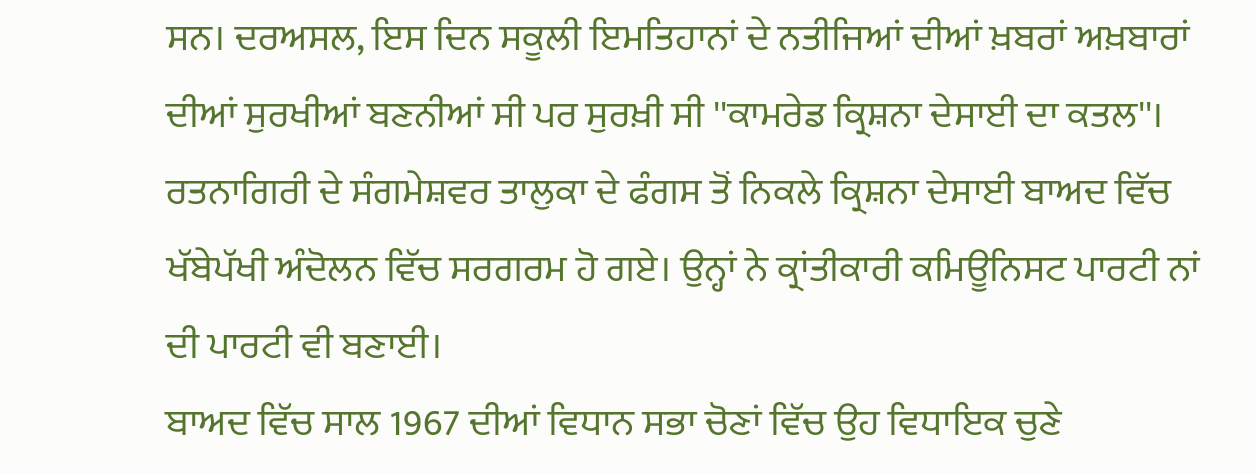ਸਨ। ਦਰਅਸਲ, ਇਸ ਦਿਨ ਸਕੂਲੀ ਇਮਤਿਹਾਨਾਂ ਦੇ ਨਤੀਜਿਆਂ ਦੀਆਂ ਖ਼ਬਰਾਂ ਅਖ਼ਬਾਰਾਂ ਦੀਆਂ ਸੁਰਖੀਆਂ ਬਣਨੀਆਂ ਸੀ ਪਰ ਸੁਰਖ਼ੀ ਸੀ ''ਕਾਮਰੇਡ ਕ੍ਰਿਸ਼ਨਾ ਦੇਸਾਈ ਦਾ ਕਤਲ''।
ਰਤਨਾਗਿਰੀ ਦੇ ਸੰਗਮੇਸ਼ਵਰ ਤਾਲੁਕਾ ਦੇ ਫੰਗਸ ਤੋਂ ਨਿਕਲੇ ਕ੍ਰਿਸ਼ਨਾ ਦੇਸਾਈ ਬਾਅਦ ਵਿੱਚ ਖੱਬੇਪੱਖੀ ਅੰਦੋਲਨ ਵਿੱਚ ਸਰਗਰਮ ਹੋ ਗਏ। ਉਨ੍ਹਾਂ ਨੇ ਕ੍ਰਾਂਤੀਕਾਰੀ ਕਮਿਊਨਿਸਟ ਪਾਰਟੀ ਨਾਂ ਦੀ ਪਾਰਟੀ ਵੀ ਬਣਾਈ।
ਬਾਅਦ ਵਿੱਚ ਸਾਲ 1967 ਦੀਆਂ ਵਿਧਾਨ ਸਭਾ ਚੋਣਾਂ ਵਿੱਚ ਉਹ ਵਿਧਾਇਕ ਚੁਣੇ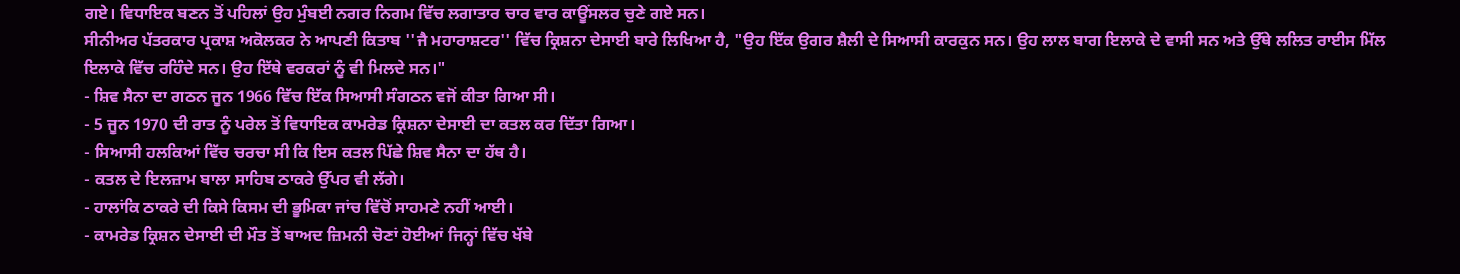ਗਏ। ਵਿਧਾਇਕ ਬਣਨ ਤੋਂ ਪਹਿਲਾਂ ਉਹ ਮੁੰਬਈ ਨਗਰ ਨਿਗਮ ਵਿੱਚ ਲਗਾਤਾਰ ਚਾਰ ਵਾਰ ਕਾਊਂਸਲਰ ਚੁਣੇ ਗਏ ਸਨ।
ਸੀਨੀਅਰ ਪੱਤਰਕਾਰ ਪ੍ਰਕਾਸ਼ ਅਕੋਲਕਰ ਨੇ ਆਪਣੀ ਕਿਤਾਬ ''ਜੈ ਮਹਾਰਾਸ਼ਟਰ'' ਵਿੱਚ ਕ੍ਰਿਸ਼ਨਾ ਦੇਸਾਈ ਬਾਰੇ ਲਿਖਿਆ ਹੈ, "ਉਹ ਇੱਕ ਉਗਰ ਸ਼ੈਲੀ ਦੇ ਸਿਆਸੀ ਕਾਰਕੁਨ ਸਨ। ਉਹ ਲਾਲ ਬਾਗ ਇਲਾਕੇ ਦੇ ਵਾਸੀ ਸਨ ਅਤੇ ਉੱਥੇ ਲਲਿਤ ਰਾਈਸ ਮਿੱਲ ਇਲਾਕੇ ਵਿੱਚ ਰਹਿੰਦੇ ਸਨ। ਉਹ ਇੱਥੇ ਵਰਕਰਾਂ ਨੂੰ ਵੀ ਮਿਲਦੇ ਸਨ।"
- ਸ਼ਿਵ ਸੈਨਾ ਦਾ ਗਠਨ ਜੂਨ 1966 ਵਿੱਚ ਇੱਕ ਸਿਆਸੀ ਸੰਗਠਨ ਵਜੋਂ ਕੀਤਾ ਗਿਆ ਸੀ।
- 5 ਜੂਨ 1970 ਦੀ ਰਾਤ ਨੂੰ ਪਰੇਲ ਤੋਂ ਵਿਧਾਇਕ ਕਾਮਰੇਡ ਕ੍ਰਿਸ਼ਨਾ ਦੇਸਾਈ ਦਾ ਕਤਲ ਕਰ ਦਿੱਤਾ ਗਿਆ।
- ਸਿਆਸੀ ਹਲਕਿਆਂ ਵਿੱਚ ਚਰਚਾ ਸੀ ਕਿ ਇਸ ਕਤਲ ਪਿੱਛੇ ਸ਼ਿਵ ਸੈਨਾ ਦਾ ਹੱਥ ਹੈ।
- ਕਤਲ ਦੇ ਇਲਜ਼ਾਮ ਬਾਲਾ ਸਾਹਿਬ ਠਾਕਰੇ ਉੱਪਰ ਵੀ ਲੱਗੇ।
- ਹਾਲਾਂਕਿ ਠਾਕਰੇ ਦੀ ਕਿਸੇ ਕਿਸਮ ਦੀ ਭੂਮਿਕਾ ਜਾਂਚ ਵਿੱਚੋਂ ਸਾਹਮਣੇ ਨਹੀਂ ਆਈ।
- ਕਾਮਰੇਡ ਕ੍ਰਿਸ਼ਨ ਦੇਸਾਈ ਦੀ ਮੌਤ ਤੋਂ ਬਾਅਦ ਜ਼ਿਮਨੀ ਚੋਣਾਂ ਹੋਈਆਂ ਜਿਨ੍ਹਾਂ ਵਿੱਚ ਖੱਬੇ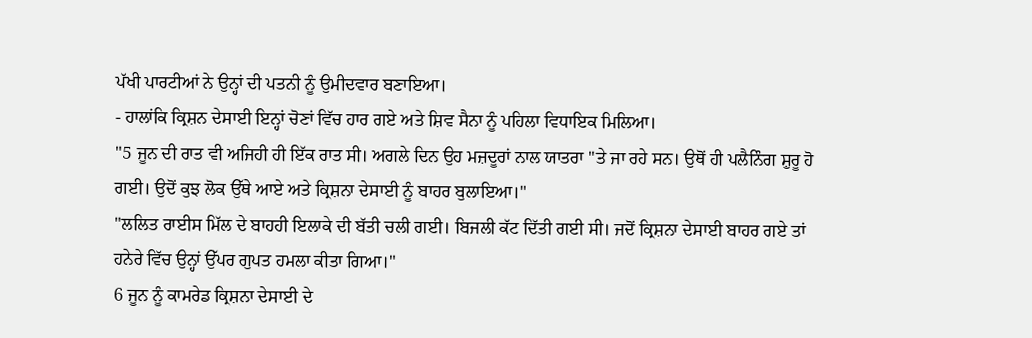ਪੱਖੀ ਪਾਰਟੀਆਂ ਨੇ ਉਨ੍ਹਾਂ ਦੀ ਪਤਨੀ ਨੂੰ ਉਮੀਦਵਾਰ ਬਣਾਇਆ।
- ਹਾਲਾਂਕਿ ਕ੍ਰਿਸ਼ਨ ਦੇਸਾਈ ਇਨ੍ਹਾਂ ਚੋਣਾਂ ਵਿੱਚ ਹਾਰ ਗਏ ਅਤੇ ਸ਼ਿਵ ਸੈਨਾ ਨੂੰ ਪਹਿਲਾ ਵਿਧਾਇਕ ਮਿਲਿਆ।
"5 ਜੂਨ ਦੀ ਰਾਤ ਵੀ ਅਜਿਹੀ ਹੀ ਇੱਕ ਰਾਤ ਸੀ। ਅਗਲੇ ਦਿਨ ਉਹ ਮਜ਼ਦੂਰਾਂ ਨਾਲ ਯਾਤਰਾ ''ਤੇ ਜਾ ਰਹੇ ਸਨ। ਉਥੋਂ ਹੀ ਪਲੈਨਿੰਗ ਸ਼ੁਰੂ ਹੋ ਗਈ। ਉਦੋਂ ਕੁਝ ਲੋਕ ਉੱਥੇ ਆਏ ਅਤੇ ਕ੍ਰਿਸ਼ਨਾ ਦੇਸਾਈ ਨੂੰ ਬਾਹਰ ਬੁਲਾਇਆ।"
"ਲਲਿਤ ਰਾਈਸ ਮਿੱਲ ਦੇ ਬਾਹਹੀ ਇਲਾਕੇ ਦੀ ਬੱਤੀ ਚਲੀ ਗਈ। ਬਿਜਲੀ ਕੱਟ ਦਿੱਤੀ ਗਈ ਸੀ। ਜਦੋਂ ਕ੍ਰਿਸ਼ਨਾ ਦੇਸਾਈ ਬਾਹਰ ਗਏ ਤਾਂ ਹਨੇਰੇ ਵਿੱਚ ਉਨ੍ਹਾਂ ਉੱਪਰ ਗੁਪਤ ਹਮਲਾ ਕੀਤਾ ਗਿਆ।"
6 ਜੂਨ ਨੂੰ ਕਾਮਰੇਡ ਕ੍ਰਿਸ਼ਨਾ ਦੇਸਾਈ ਦੇ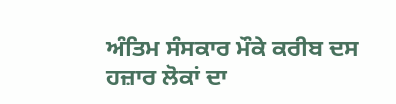ਅੰਤਿਮ ਸੰਸਕਾਰ ਮੌਕੇ ਕਰੀਬ ਦਸ ਹਜ਼ਾਰ ਲੋਕਾਂ ਦਾ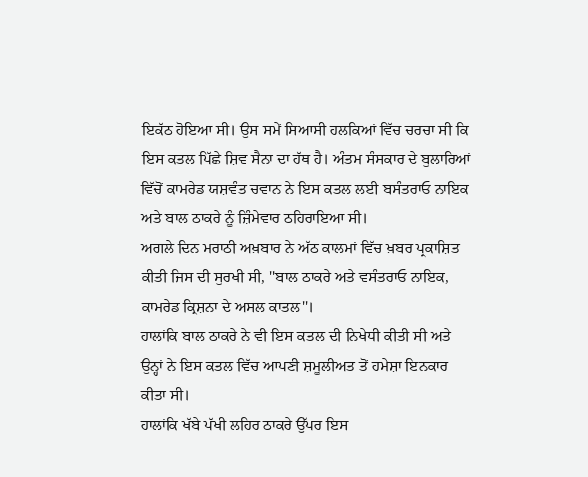ਇਕੱਠ ਹੋਇਆ ਸੀ। ਉਸ ਸਮੇਂ ਸਿਆਸੀ ਹਲਕਿਆਂ ਵਿੱਚ ਚਰਚਾ ਸੀ ਕਿ ਇਸ ਕਤਲ ਪਿੱਛੇ ਸ਼ਿਵ ਸੈਨਾ ਦਾ ਹੱਥ ਹੈ। ਅੰਤਮ ਸੰਸਕਾਰ ਦੇ ਬੁਲਾਰਿਆਂ ਵਿੱਚੋਂ ਕਾਮਰੇਡ ਯਸ਼ਵੰਤ ਚਵਾਨ ਨੇ ਇਸ ਕਤਲ ਲਈ ਬਸੰਤਰਾਓ ਨਾਇਕ ਅਤੇ ਬਾਲ ਠਾਕਰੇ ਨੂੰ ਜ਼ਿੰਮੇਵਾਰ ਠਹਿਰਾਇਆ ਸੀ।
ਅਗਲੇ ਦਿਨ ਮਰਾਠੀ ਅਖ਼ਬਾਰ ਨੇ ਅੱਠ ਕਾਲਮਾਂ ਵਿੱਚ ਖ਼ਬਰ ਪ੍ਰਕਾਸ਼ਿਤ ਕੀਤੀ ਜਿਸ ਦੀ ਸੁਰਖੀ ਸੀ, ''ਬਾਲ ਠਾਕਰੇ ਅਤੇ ਵਸੰਤਰਾਓ ਨਾਇਕ, ਕਾਮਰੇਡ ਕ੍ਰਿਸ਼ਨਾ ਦੇ ਅਸਲ ਕਾਤਲ''।
ਹਾਲਾਂਕਿ ਬਾਲ ਠਾਕਰੇ ਨੇ ਵੀ ਇਸ ਕਤਲ ਦੀ ਨਿਖੇਧੀ ਕੀਤੀ ਸੀ ਅਤੇ ਉਨ੍ਹਾਂ ਨੇ ਇਸ ਕਤਲ ਵਿੱਚ ਆਪਣੀ ਸ਼ਮੂਲੀਅਤ ਤੋਂ ਹਮੇਸ਼ਾ ਇਨਕਾਰ ਕੀਤਾ ਸੀ।
ਹਾਲਾਂਕਿ ਖੱਬੇ ਪੱਖੀ ਲਹਿਰ ਠਾਕਰੇ ਉੱਪਰ ਇਸ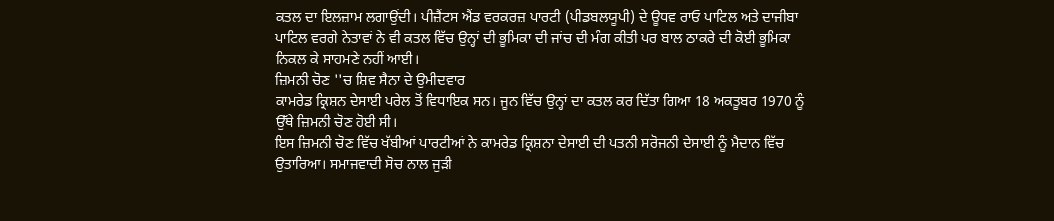ਕਤਲ ਦਾ ਇਲਜ਼ਾਮ ਲਗਾਉਂਦੀ। ਪੀਜ਼ੈਂਟਸ ਐਂਡ ਵਰਕਰਜ਼ ਪਾਰਟੀ (ਪੀਡਬਲਯੂਪੀ) ਦੇ ਊਧਵ ਰਾਓ ਪਾਟਿਲ ਅਤੇ ਦਾਜੀਬਾ ਪਾਟਿਲ ਵਰਗੇ ਨੇਤਾਵਾਂ ਨੇ ਵੀ ਕਤਲ ਵਿੱਚ ਉਨ੍ਹਾਂ ਦੀ ਭੂਮਿਕਾ ਦੀ ਜਾਂਚ ਦੀ ਮੰਗ ਕੀਤੀ ਪਰ ਬਾਲ ਠਾਕਰੇ ਦੀ ਕੋਈ ਭੂਮਿਕਾ ਨਿਕਲ ਕੇ ਸਾਹਮਣੇ ਨਹੀਂ ਆਈ।
ਜ਼ਿਮਨੀ ਚੋਣ ''ਚ ਸ਼ਿਵ ਸੈਨਾ ਦੇ ਉਮੀਦਵਾਰ
ਕਾਮਰੇਡ ਕ੍ਰਿਸ਼ਨ ਦੇਸਾਈ ਪਰੇਲ ਤੋਂ ਵਿਧਾਇਕ ਸਨ। ਜੂਨ ਵਿੱਚ ਉਨ੍ਹਾਂ ਦਾ ਕਤਲ ਕਰ ਦਿੱਤਾ ਗਿਆ 18 ਅਕਤੂਬਰ 1970 ਨੂੰ ਉੱਥੇ ਜ਼ਿਮਨੀ ਚੋਣ ਹੋਈ ਸੀ।
ਇਸ ਜ਼ਿਮਨੀ ਚੋਣ ਵਿੱਚ ਖੱਬੀਆਂ ਪਾਰਟੀਆਂ ਨੇ ਕਾਮਰੇਡ ਕ੍ਰਿਸ਼ਨਾ ਦੇਸਾਈ ਦੀ ਪਤਨੀ ਸਰੋਜਨੀ ਦੇਸਾਈ ਨੂੰ ਮੈਦਾਨ ਵਿੱਚ ਉਤਾਰਿਆ। ਸਮਾਜਵਾਦੀ ਸੋਚ ਨਾਲ ਜੁੜੀ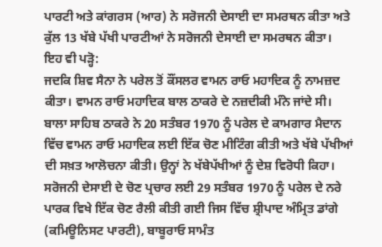ਪਾਰਟੀ ਅਤੇ ਕਾਂਗਰਸ (ਆਰ) ਨੇ ਸਰੋਜਨੀ ਦੇਸਾਈ ਦਾ ਸਮਰਥਨ ਕੀਤਾ ਅਤੇ ਕੁੱਲ 13 ਖੱਬੇ ਪੱਖੀ ਪਾਰਟੀਆਂ ਨੇ ਸਰੋਜਨੀ ਦੇਸਾਈ ਦਾ ਸਮਰਥਨ ਕੀਤਾ।
ਇਹ ਵੀ ਪੜ੍ਹੋ:
ਜਦਕਿ ਸ਼ਿਵ ਸੈਨਾ ਨੇ ਪਰੇਲ ਤੋਂ ਕੌਂਸਲਰ ਵਾਮਨ ਰਾਓ ਮਹਾਦਿਕ ਨੂੰ ਨਾਮਜ਼ਦ ਕੀਤਾ। ਵਾਮਨ ਰਾਓ ਮਹਾਦਿਕ ਬਾਲ ਠਾਕਰੇ ਦੇ ਨਜ਼ਦੀਕੀ ਮੰਨੇ ਜਾਂਦੇ ਸੀ।
ਬਾਲਾ ਸਾਹਿਬ ਠਾਕਰੇ ਨੇ 20 ਸਤੰਬਰ 1970 ਨੂੰ ਪਰੇਲ ਦੇ ਕਾਮਗਾਰ ਮੈਦਾਨ ਵਿੱਚ ਵਾਮਨ ਰਾਓ ਮਹਾਦਿਕ ਲਈ ਇੱਕ ਚੋਣ ਮੀਟਿੰਗ ਕੀਤੀ ਅਤੇ ਖੱਬੇ ਪੱਖੀਆਂ ਦੀ ਸਖ਼ਤ ਆਲੋਚਨਾ ਕੀਤੀ। ਉਨ੍ਹਾਂ ਨੇ ਖੱਬੇਪੱਖੀਆਂ ਨੂੰ ਦੇਸ਼ ਵਿਰੋਧੀ ਕਿਹਾ।
ਸਰੋਜਨੀ ਦੇਸਾਈ ਦੇ ਚੋਣ ਪ੍ਰਚਾਰ ਲਈ 29 ਸਤੰਬਰ 1970 ਨੂੰ ਪਰੇਲ ਦੇ ਨਰੇ ਪਾਰਕ ਵਿਖੇ ਇੱਕ ਚੋਣ ਰੈਲੀ ਕੀਤੀ ਗਈ ਜਿਸ ਵਿੱਚ ਸ਼੍ਰੀਪਾਦ ਅੰਮ੍ਰਿਤ ਡਾਂਗੇ (ਕਮਿਊਨਿਸਟ ਪਾਰਟੀ), ਬਾਬੂਰਾਓ ਸਾਮੰਤ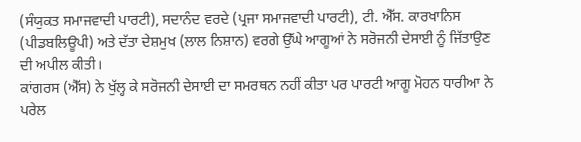(ਸੰਯੁਕਤ ਸਮਾਜਵਾਦੀ ਪਾਰਟੀ), ਸਦਾਨੰਦ ਵਰਦੇ (ਪ੍ਰਜਾ ਸਮਾਜਵਾਦੀ ਪਾਰਟੀ), ਟੀ. ਐੱਸ. ਕਾਰਖਾਨਿਸ (ਪੀਡਬਲਿਊਪੀ) ਅਤੇ ਦੱਤਾ ਦੇਸ਼ਮੁਖ (ਲਾਲ ਨਿਸ਼ਾਨ) ਵਰਗੇ ਉੱਘੇ ਆਗੂਆਂ ਨੇ ਸਰੋਜਨੀ ਦੇਸਾਈ ਨੂੰ ਜਿੱਤਾਉਣ ਦੀ ਅਪੀਲ ਕੀਤੀ।
ਕਾਂਗਰਸ (ਐੱਸ) ਨੇ ਖੁੱਲ੍ਹ ਕੇ ਸਰੋਜਨੀ ਦੇਸਾਈ ਦਾ ਸਮਰਥਨ ਨਹੀਂ ਕੀਤਾ ਪਰ ਪਾਰਟੀ ਆਗੂ ਮੋਹਨ ਧਾਰੀਆ ਨੇ ਪਰੇਲ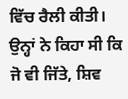ਵਿੱਚ ਰੈਲੀ ਕੀਤੀ। ਉਨ੍ਹਾਂ ਨੇ ਕਿਹਾ ਸੀ ਕਿ ਜੋ ਵੀ ਜਿੱਤੇ, ਸ਼ਿਵ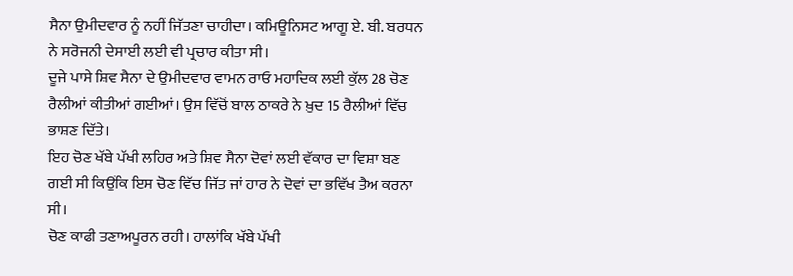ਸੈਨਾ ਉਮੀਦਵਾਰ ਨੂੰ ਨਹੀਂ ਜਿੱਤਣਾ ਚਾਹੀਦਾ। ਕਮਿਊਨਿਸਟ ਆਗੂ ਏ. ਬੀ. ਬਰਧਨ ਨੇ ਸਰੋਜਨੀ ਦੇਸਾਈ ਲਈ ਵੀ ਪ੍ਰਚਾਰ ਕੀਤਾ ਸੀ।
ਦੂਜੇ ਪਾਸੇ ਸ਼ਿਵ ਸੈਨਾ ਦੇ ਉਮੀਦਵਾਰ ਵਾਮਨ ਰਾਓ ਮਹਾਦਿਕ ਲਈ ਕੁੱਲ 28 ਚੋਣ ਰੈਲੀਆਂ ਕੀਤੀਆਂ ਗਈਆਂ। ਉਸ ਵਿੱਚੋਂ ਬਾਲ ਠਾਕਰੇ ਨੇ ਖ਼ੁਦ 15 ਰੈਲੀਆਂ ਵਿੱਚ ਭਾਸ਼ਣ ਦਿੱਤੇ।
ਇਹ ਚੋਣ ਖੱਬੇ ਪੱਖੀ ਲਹਿਰ ਅਤੇ ਸ਼ਿਵ ਸੈਨਾ ਦੋਵਾਂ ਲਈ ਵੱਕਾਰ ਦਾ ਵਿਸ਼ਾ ਬਣ ਗਈ ਸੀ ਕਿਉਂਕਿ ਇਸ ਚੋਣ ਵਿੱਚ ਜਿੱਤ ਜਾਂ ਹਾਰ ਨੇ ਦੋਵਾਂ ਦਾ ਭਵਿੱਖ ਤੈਅ ਕਰਨਾ ਸੀ।
ਚੋਣ ਕਾਫੀ ਤਣਾਅਪੂਰਨ ਰਹੀ। ਹਾਲਾਂਕਿ ਖੱਬੇ ਪੱਖੀ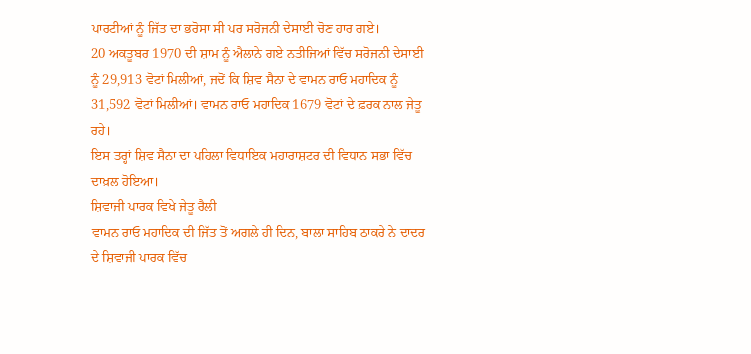ਪਾਰਟੀਆਂ ਨੂੰ ਜਿੱਤ ਦਾ ਭਰੋਸਾ ਸੀ ਪਰ ਸਰੋਜਨੀ ਦੇਸਾਈ ਚੋਣ ਹਾਰ ਗਏ।
20 ਅਕਤੂਬਰ 1970 ਦੀ ਸ਼ਾਮ ਨੂੰ ਐਲਾਨੇ ਗਏ ਨਤੀਜਿਆਂ ਵਿੱਚ ਸਰੋਜਨੀ ਦੇਸਾਈ ਨੂੰ 29,913 ਵੋਟਾਂ ਮਿਲੀਆਂ, ਜਦੋਂ ਕਿ ਸ਼ਿਵ ਸੈਨਾ ਦੇ ਵਾਮਨ ਰਾਓ ਮਹਾਦਿਕ ਨੂੰ 31,592 ਵੋਟਾਂ ਮਿਲੀਆਂ। ਵਾਮਨ ਰਾਓ ਮਹਾਦਿਕ 1679 ਵੋਟਾਂ ਦੇ ਫ਼ਰਕ ਨਾਲ ਜੇਤੂ ਰਹੇ।
ਇਸ ਤਰ੍ਹਾਂ ਸ਼ਿਵ ਸੈਨਾ ਦਾ ਪਹਿਲਾ ਵਿਧਾਇਕ ਮਹਾਰਾਸ਼ਟਰ ਦੀ ਵਿਧਾਨ ਸਭਾ ਵਿੱਚ ਦਾਖ਼ਲ ਹੋਇਆ।
ਸ਼ਿਵਾਜੀ ਪਾਰਕ ਵਿਖੇ ਜੇਤੂ ਰੈਲੀ
ਵਾਮਨ ਰਾਓ ਮਹਾਦਿਕ ਦੀ ਜਿੱਤ ਤੋਂ ਅਗਲੇ ਹੀ ਦਿਨ, ਬਾਲਾ ਸਾਹਿਬ ਠਾਕਰੇ ਨੇ ਦਾਦਰ ਦੇ ਸ਼ਿਵਾਜੀ ਪਾਰਕ ਵਿੱਚ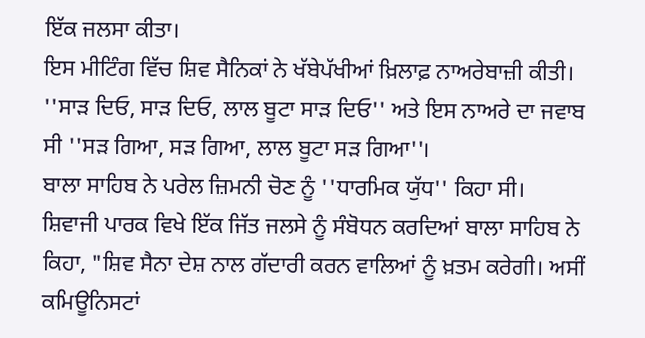ਇੱਕ ਜਲਸਾ ਕੀਤਾ।
ਇਸ ਮੀਟਿੰਗ ਵਿੱਚ ਸ਼ਿਵ ਸੈਨਿਕਾਂ ਨੇ ਖੱਬੇਪੱਖੀਆਂ ਖ਼ਿਲਾਫ਼ ਨਾਅਰੇਬਾਜ਼ੀ ਕੀਤੀ। ''ਸਾੜ ਦਿਓ, ਸਾੜ ਦਿਓ, ਲਾਲ ਬੂਟਾ ਸਾੜ ਦਿਓ'' ਅਤੇ ਇਸ ਨਾਅਰੇ ਦਾ ਜਵਾਬ ਸੀ ''ਸੜ ਗਿਆ, ਸੜ ਗਿਆ, ਲਾਲ ਬੂਟਾ ਸੜ ਗਿਆ''।
ਬਾਲਾ ਸਾਹਿਬ ਨੇ ਪਰੇਲ ਜ਼ਿਮਨੀ ਚੋਣ ਨੂੰ ''ਧਾਰਮਿਕ ਯੁੱਧ'' ਕਿਹਾ ਸੀ।
ਸ਼ਿਵਾਜੀ ਪਾਰਕ ਵਿਖੇ ਇੱਕ ਜਿੱਤ ਜਲਸੇ ਨੂੰ ਸੰਬੋਧਨ ਕਰਦਿਆਂ ਬਾਲਾ ਸਾਹਿਬ ਨੇ ਕਿਹਾ, "ਸ਼ਿਵ ਸੈਨਾ ਦੇਸ਼ ਨਾਲ ਗੱਦਾਰੀ ਕਰਨ ਵਾਲਿਆਂ ਨੂੰ ਖ਼ਤਮ ਕਰੇਗੀ। ਅਸੀਂ ਕਮਿਊਨਿਸਟਾਂ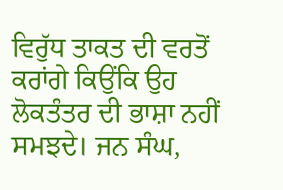ਵਿਰੁੱਧ ਤਾਕਤ ਦੀ ਵਰਤੋਂ ਕਰਾਂਗੇ ਕਿਉਂਕਿ ਉਹ ਲੋਕਤੰਤਰ ਦੀ ਭਾਸ਼ਾ ਨਹੀਂ ਸਮਝਦੇ। ਜਨ ਸੰਘ,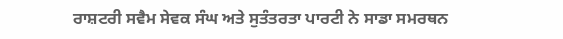ਰਾਸ਼ਟਰੀ ਸਵੈਮ ਸੇਵਕ ਸੰਘ ਅਤੇ ਸੁਤੰਤਰਤਾ ਪਾਰਟੀ ਨੇ ਸਾਡਾ ਸਮਰਥਨ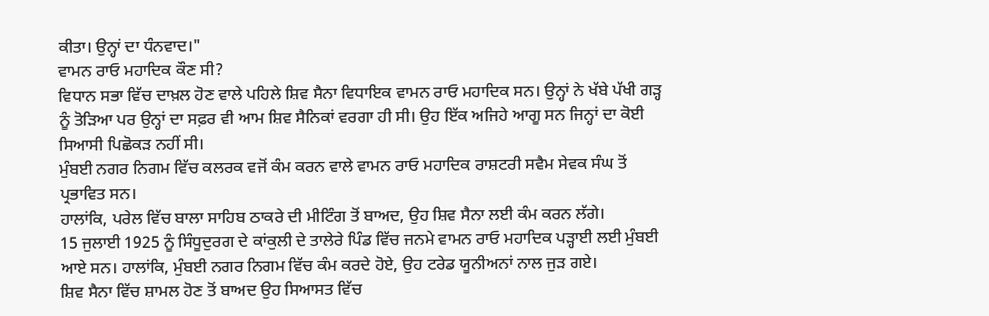ਕੀਤਾ। ਉਨ੍ਹਾਂ ਦਾ ਧੰਨਵਾਦ।"
ਵਾਮਨ ਰਾਓ ਮਹਾਦਿਕ ਕੌਣ ਸੀ?
ਵਿਧਾਨ ਸਭਾ ਵਿੱਚ ਦਾਖ਼ਲ ਹੋਣ ਵਾਲੇ ਪਹਿਲੇ ਸ਼ਿਵ ਸੈਨਾ ਵਿਧਾਇਕ ਵਾਮਨ ਰਾਓ ਮਹਾਦਿਕ ਸਨ। ਉਨ੍ਹਾਂ ਨੇ ਖੱਬੇ ਪੱਖੀ ਗੜ੍ਹ ਨੂੰ ਤੋੜਿਆ ਪਰ ਉਨ੍ਹਾਂ ਦਾ ਸਫ਼ਰ ਵੀ ਆਮ ਸ਼ਿਵ ਸੈਨਿਕਾਂ ਵਰਗਾ ਹੀ ਸੀ। ਉਹ ਇੱਕ ਅਜਿਹੇ ਆਗੂ ਸਨ ਜਿਨ੍ਹਾਂ ਦਾ ਕੋਈ ਸਿਆਸੀ ਪਿਛੋਕੜ ਨਹੀਂ ਸੀ।
ਮੁੰਬਈ ਨਗਰ ਨਿਗਮ ਵਿੱਚ ਕਲਰਕ ਵਜੋਂ ਕੰਮ ਕਰਨ ਵਾਲੇ ਵਾਮਨ ਰਾਓ ਮਹਾਦਿਕ ਰਾਸ਼ਟਰੀ ਸਵੈਮ ਸੇਵਕ ਸੰਘ ਤੋਂ ਪ੍ਰਭਾਵਿਤ ਸਨ।
ਹਾਲਾਂਕਿ, ਪਰੇਲ ਵਿੱਚ ਬਾਲਾ ਸਾਹਿਬ ਠਾਕਰੇ ਦੀ ਮੀਟਿੰਗ ਤੋਂ ਬਾਅਦ, ਉਹ ਸ਼ਿਵ ਸੈਨਾ ਲਈ ਕੰਮ ਕਰਨ ਲੱਗੇ।
15 ਜੁਲਾਈ 1925 ਨੂੰ ਸਿੰਧੂਦੁਰਗ ਦੇ ਕਾਂਕੁਲੀ ਦੇ ਤਾਲੇਰੇ ਪਿੰਡ ਵਿੱਚ ਜਨਮੇ ਵਾਮਨ ਰਾਓ ਮਹਾਦਿਕ ਪੜ੍ਹਾਈ ਲਈ ਮੁੰਬਈ ਆਏ ਸਨ। ਹਾਲਾਂਕਿ, ਮੁੰਬਈ ਨਗਰ ਨਿਗਮ ਵਿੱਚ ਕੰਮ ਕਰਦੇ ਹੋਏ, ਉਹ ਟਰੇਡ ਯੂਨੀਅਨਾਂ ਨਾਲ ਜੁੜ ਗਏ।
ਸ਼ਿਵ ਸੈਨਾ ਵਿੱਚ ਸ਼ਾਮਲ ਹੋਣ ਤੋਂ ਬਾਅਦ ਉਹ ਸਿਆਸਤ ਵਿੱਚ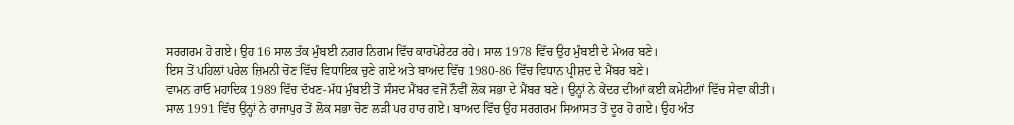ਸਰਗਰਮ ਹੋ ਗਏ। ਉਹ 16 ਸਾਲ ਤੱਕ ਮੁੰਬਈ ਨਗਰ ਨਿਗਮ ਵਿੱਚ ਕਾਰਪੋਰੇਟਰ ਰਹੇ। ਸਾਲ 1978 ਵਿੱਚ ਉਹ ਮੁੰਬਈ ਦੇ ਮੇਅਰ ਬਣੇ।
ਇਸ ਤੋਂ ਪਹਿਲਾਂ ਪਰੇਲ ਜ਼ਿਮਨੀ ਚੋਣ ਵਿੱਚ ਵਿਧਾਇਕ ਚੁਣੇ ਗਏ ਅਤੇ ਬਾਅਦ ਵਿੱਚ 1980-86 ਵਿੱਚ ਵਿਧਾਨ ਪ੍ਰੀਸ਼ਦ ਦੇ ਮੈਂਬਰ ਬਣੇ।
ਵਾਮਨ ਰਾਓ ਮਹਾਦਿਕ 1989 ਵਿੱਚ ਦੱਖਣ-ਮੱਧ ਮੁੰਬਈ ਤੋਂ ਸੰਸਦ ਮੈਂਬਰ ਵਜੋਂ ਨੌਵੀਂ ਲੋਕ ਸਭਾ ਦੇ ਮੈਂਬਰ ਬਣੇ। ਉਨ੍ਹਾਂ ਨੇ ਕੇਂਦਰ ਦੀਆਂ ਕਈ ਕਮੇਟੀਆਂ ਵਿੱਚ ਸੇਵਾ ਕੀਤੀ।
ਸਾਲ 1991 ਵਿੱਚ ਉਨ੍ਹਾਂ ਨੇ ਰਾਜਾਪੁਰ ਤੋਂ ਲੋਕ ਸਭਾ ਚੋਣ ਲੜੀ ਪਰ ਹਾਰ ਗਏ। ਬਾਅਦ ਵਿੱਚ ਉਹ ਸਰਗਰਮ ਸਿਆਸਤ ਤੋਂ ਦੂਰ ਹੋ ਗਏ। ਉਹ ਅੰਤ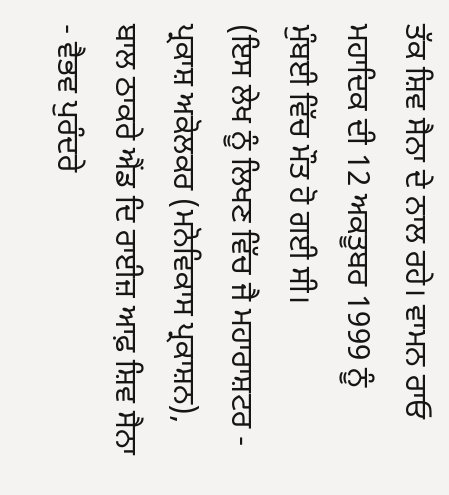ਤੱਕ ਸ਼ਿਵ ਸੈਨਾ ਦੇ ਨਾਲ ਰਹੇ। ਵਾਮਨ ਰਾਓ ਮਹਾਦਿਕ ਦੀ 12 ਅਕਤੂਬਰ 1999 ਨੂੰ ਮੁੰਬਈ ਵਿੱਚ ਮੌਤ ਹੋ ਗਈ ਸੀ।
(ਇਸ ਲੇਖ ਨੂੰ ਲਿਖਣ ਵਿੱਚ ਜੈ ਮਹਾਰਾਸ਼ਟਰ - ਪ੍ਰਕਾਸ਼ ਅਕੋਲਕਰ (ਮਨੋਵਿਕਾਸ ਪ੍ਰਕਾਸ਼ਨ), ਬਾਲ ਠਾਕਰੇ ਐਂਡ ਦਿ ਰਾਈਜ਼ ਆਫ਼ ਸ਼ਿਵ ਸੈਨਾ - ਵੈਭਵ ਪੁਰੰਦਰੇ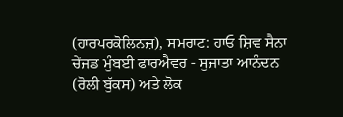(ਹਾਰਪਰਕੋਲਿਨਜ਼), ਸਮਰਾਟ: ਹਾਓ ਸ਼ਿਵ ਸੈਨਾ ਚੇਂਜਡ ਮੁੰਬਈ ਫਾਰਐਵਰ - ਸੁਜਾਤਾ ਆਨੰਦਨ (ਰੋਲੀ ਬੁੱਕਸ) ਅਤੇ ਲੋਕ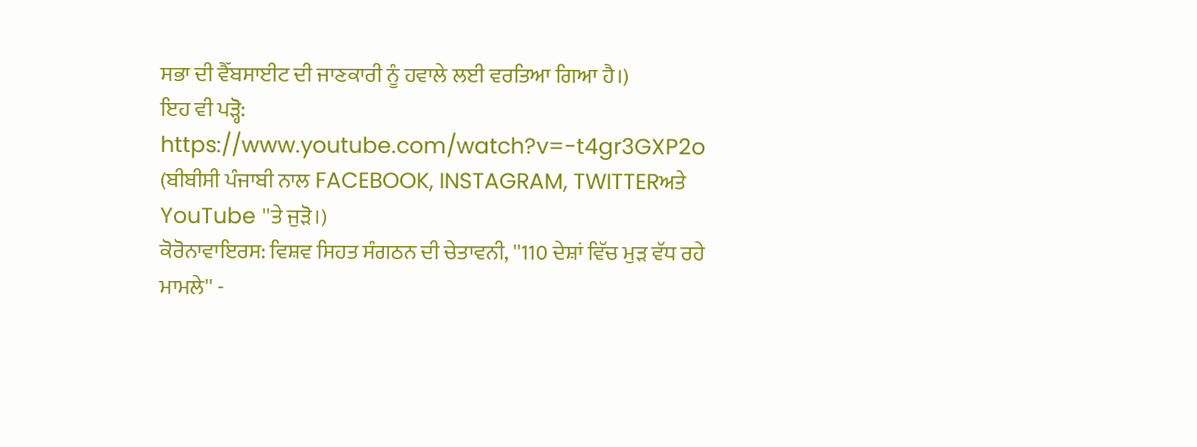ਸਭਾ ਦੀ ਵੈੱਬਸਾਈਟ ਦੀ ਜਾਣਕਾਰੀ ਨੂੰ ਹਵਾਲੇ ਲਈ ਵਰਤਿਆ ਗਿਆ ਹੈ।)
ਇਹ ਵੀ ਪੜ੍ਹੋ:
https://www.youtube.com/watch?v=-t4gr3GXP2o
(ਬੀਬੀਸੀ ਪੰਜਾਬੀ ਨਾਲ FACEBOOK, INSTAGRAM, TWITTERਅਤੇ YouTube ''ਤੇ ਜੁੜੋ।)
ਕੋਰੋਨਾਵਾਇਰਸ: ਵਿਸ਼ਵ ਸਿਹਤ ਸੰਗਠਨ ਦੀ ਚੇਤਾਵਨੀ, ''110 ਦੇਸ਼ਾਂ ਵਿੱਚ ਮੁੜ ਵੱਧ ਰਹੇ ਮਾਮਲੇ'' -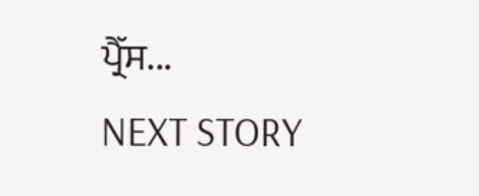ਪ੍ਰੈੱਸ...
NEXT STORY